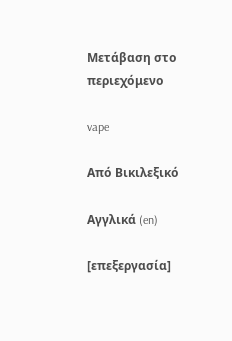Μετάβαση στο περιεχόμενο

vape

Από Βικιλεξικό

Αγγλικά (en)

[επεξεργασία]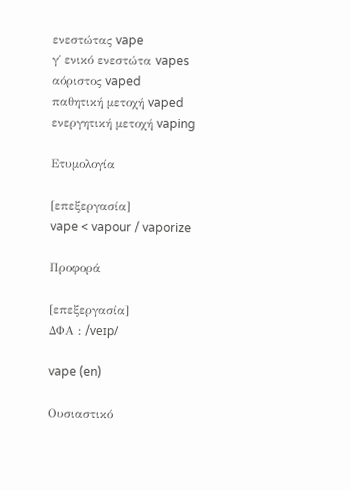ενεστώτας vape
γ΄ ενικό ενεστώτα vapes
αόριστος vaped
παθητική μετοχή vaped
ενεργητική μετοχή vaping

Ετυμολογία

[επεξεργασία]
vape < vapour / vaporize

Προφορά

[επεξεργασία]
ΔΦΑ : /veɪp/

vape (en)

Ουσιαστικό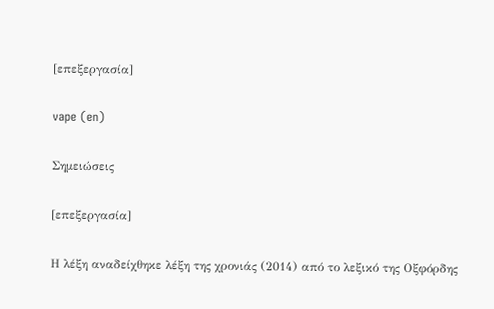[επεξεργασία]

vape (en)

Σημειώσεις

[επεξεργασία]

Η λέξη αναδείχθηκε λέξη της χρονιάς (2014) από το λεξικό της Οξφόρδης